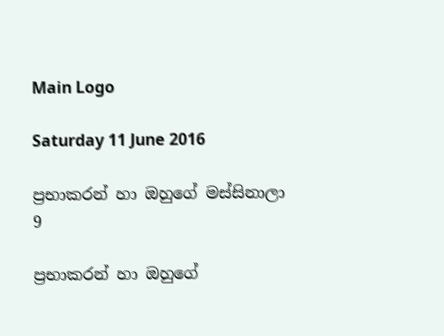Main Logo

Saturday 11 June 2016

ප්‍රභාකරන් හා ඔහුගේ මස්සිනාලා 9

ප්‍රභාකරන් හා ඔහුගේ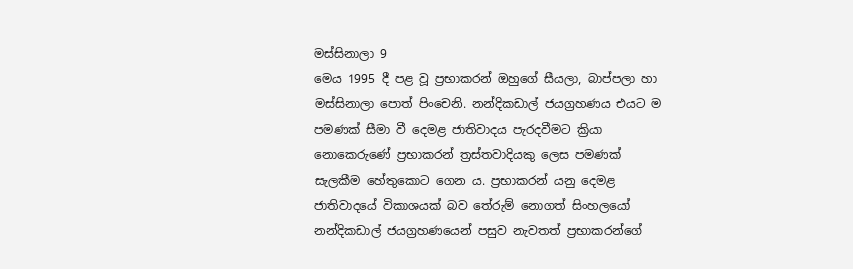මස්සිනාලා 9
මෙය 1995 දී පළ වූ ප්‍රභාකරන් ඔහුගේ සීයලා, බාප්පලා හා මස්සිනාලා පොත් පිංචෙනි. නන්දිකඩාල් ජයග්‍රහණය එයට ම පමණක් සීමා වී දෙමළ ජාතිවාදය පැරදවීමට ක්‍රියා නොකෙරුණේ ප්‍රභාකරන් ත්‍රස්තවාදියකු ලෙස පමණක් සැලකීම හේතුකොට ගෙන ය. ප්‍රභාකරන් යනු දෙමළ ජාතිවාදයේ විකාශයක් බව තේරුම් නොගත් සිංහලයෝ නන්දිකඩාල් ජයග්‍රහණයෙන් පසුව නැවතත් ප්‍රභාකරන්ගේ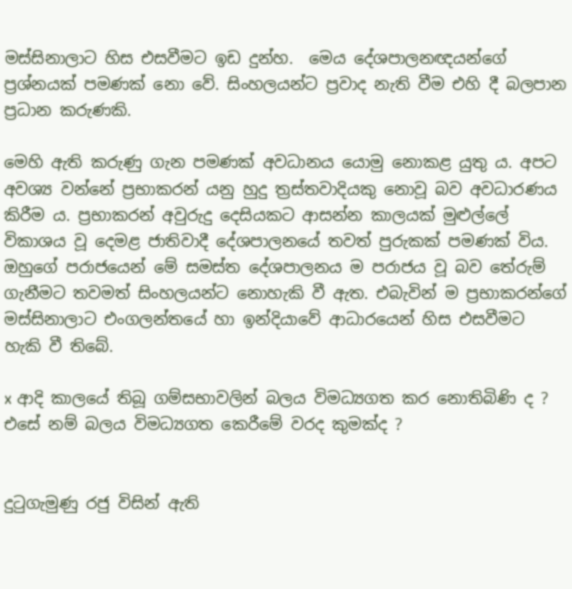මස්සිනාලාට හිස එසවීමට ඉඩ දුන්හ.  මෙය දේශපාලනඥයන්ගේ ප්‍රශ්නයක් පමණක් නො වේ. සිංහලයන්ට ප්‍රවාද නැති වීම එහි දී බලපාන ප්‍රධාන කරුණකි.

මෙහි ඇති කරුණු ගැන පමණක් අවධානය යොමු නොකළ යුතු ය. අපට අවශ්‍ය වන්නේ ප්‍රභාකරන් යනු හුදු ත්‍රස්තවාදියකු නොවූ බව අවධාරණය කිරීම ය. ප්‍රභාකරන් අවුරුදු දෙසියකට ආසන්න කාලයක් මුළුල්ලේ විකාශය වූ දෙමළ ජාතිවාදී දේශපාලනයේ තවත් පුරුකක් පමණක් විය. ඔහුගේ පරාජයෙන් මේ සමස්ත දේශපාලනය ම පරාජය වූ බව තේරුම් ගැනීමට තවමත් සිංහලයන්ට නොහැකි වී ඇත. එබැවින් ම ප්‍රභාකරන්ගේ මස්සිනාලාට එංගලන්තයේ හා ඉන්දියාවේ ආධාරයෙන් හිස එසවීමට හැකි වී තිබේ.

x ආදි කාලයේ තිබූ ගම්සභාවලින් බලය විමධ්‍යගත කර නොතිබිණි ද ? එසේ නම් බලය විමධ්‍යගත කෙරීමේ වරද කුමක්ද ?


දුටුගැමුණු රජු විසින් ඇති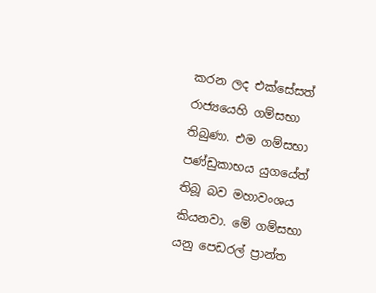කරන ලද එක්සේසත් රාජ්‍යයෙහි ගම්සභා තිබුණා. එම ගම්සභා පණ්ඩුකාභය යුගයේත් තිබූ බව මහාවංශය කියනවා. මේ ගම්සභා යනු පෙඩරල් ප්‍රාන්ත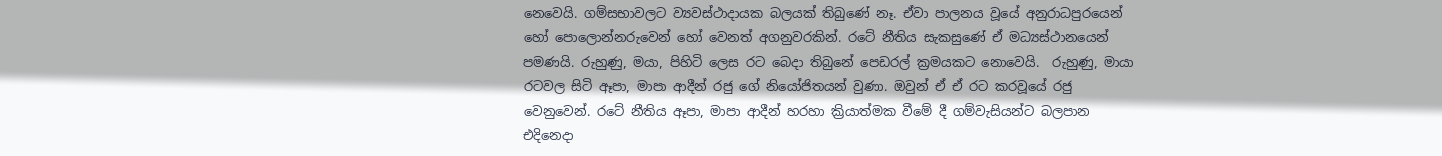නෙවෙයි. ගම්සභාවලට ව්‍යවස්ථාදායක බලයක් තිබුණේ නෑ. ඒවා පාලනය වූයේ අනුරාධපුරයෙන් හෝ පොලොන්නරුවෙන් හෝ වෙනත් අගනුවරකින්. රටේ නීතිය සැකසුණේ ඒ මධ්‍යස්ථානයෙන් පමණයි. රුහුණු, මයා, පිහිටි ලෙස රට බෙදා තිබුනේ පෙඩරල් ක්‍රමයකට නොවෙයි.  රුහුණු, මායා රටවල සිටි ඈපා, මාපා ආදීන් රජු ගේ නියෝජිතයන් වුණා. ඔවුන් ඒ ඒ රට කරවූයේ රජු වෙනුවෙන්. රටේ නීතිය ඈපා, මාපා ආදීන් හරහා ක්‍රියාත්මක වීමේ දී ගම්වැසියන්ට බලපාන එදිනෙදා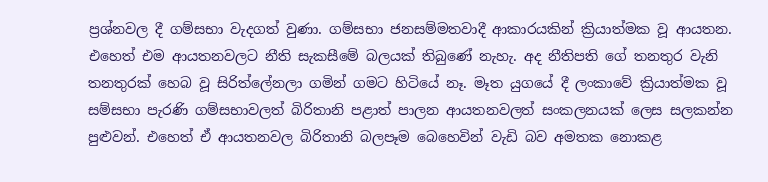ප්‍රශ්නවල දී ගම්සභා වැදගත් වුණා. ගම්සභා ජනසම්මතවාදී ආකාරයකින් ක්‍රියාත්මක වූ ආයතන. එහෙත් එම ආයතනවලට නීති සැකසීමේ බලයක් තිබුණේ නැහැ. අද නීතිපති ගේ තනතුර වැනි තනතුරක් හෙබ වූ සිරිත්ලේනලා ගමින් ගමට හිටියේ නෑ. මෑත යුගයේ දී ලංකාවේ ක්‍රියාත්මක වූ සම්සභා පැරණි ගම්සභාවලත් බිරිතානි පළාත් පාලන ආයතනවලත් සංකලනයක් ලෙස සලකන්න පුළුවන්. එහෙත් ඒ ආයතනවල බිරිතානි බලපෑම බෙහෙවින් වැඩි බව අමතක නොකළ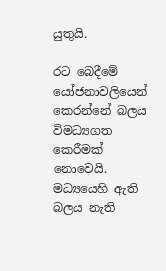යුතුයි.

රට බෙදීමේ යෝජනාවලියෙන් කෙරන්නේ බලය විමධ්‍යගත කෙරීමක් නොවෙයි. මධ්‍යයෙහි ඇති බලය නැති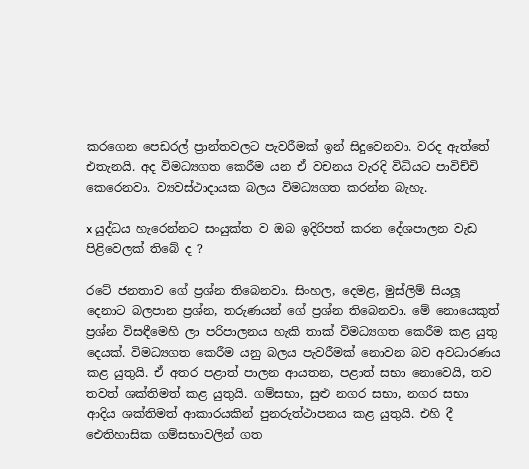කරගෙන පෙඩරල් ප්‍රාන්තවලට පැවරීමක් ඉන් සිදුවෙනවා. වරද ඇත්තේ එතැනයි. අද විමධ්‍යගත කෙරීම යන ඒ වචනය වැරදි විධියට පාවිච්චි කෙරෙනවා. ව්‍යවස්ථාදායක බලය විමධ්‍යගත කරන්න බැහැ.

x යුද්ධය හැරෙන්නට සංයුක්ත ව ඔබ ඉදිරිපත් කරන දේශපාලන වැඩ පිළිවෙලක් තිබේ ද ?

රටේ ජනතාව ගේ ප්‍රශ්න තිබෙනවා. සිංහල, දෙමළ, මුස්ලිම් සියලූ දෙනාට බලපාන ප්‍රශ්න, තරුණයන් ගේ ප්‍රශ්න තිබෙනවා. මේ නොයෙකුත් ප්‍රශ්න විසඳීමෙහි ලා පරිපාලනය හැකි තාක් විමධ්‍යගත කෙරීම කළ යුතු දෙයක්. විමධ්‍යගත කෙරීම යනු බලය පැවරීමක් නොවන බව අවධාරණය කළ යුතුයි. ඒ අතර පළාත් පාලන ආයතන, පළාත් සභා නොවෙයි, තව තවත් ශක්තිමත් කළ යුතුයි. ගම්සභා, සුළු නගර සභා, නගර සභා ආදිය ශක්තිමත් ආකාරයකින් පුනරුත්ථාපනය කළ යුතුයි. එහි දී ඓතිහාසික ගම්සභාවලින් ගත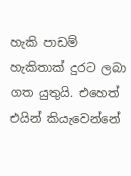හැකි පාඩම් හැකිතාක් දුරට ලබා ගත යුතුයි. එහෙත් එයින් කියැවෙන්නේ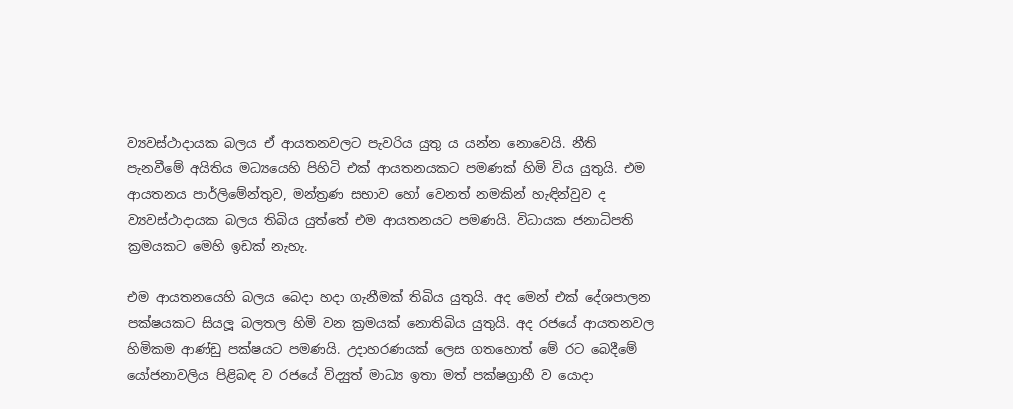ව්‍යවස්ථාදායක බලය ඒ ආයතනවලට පැවරිය යුතු ය යන්න නොවෙයි. නීති පැනවීමේ අයිතිය මධ්‍යයෙහි පිහිටි එක් ආයතනයකට පමණක් හිමි විය යුතුයි. එම ආයතනය පාර්ලිමේන්තුව, මන්ත්‍රණ සභාව හෝ වෙනත් නමකින් හැඳින්වුව ද ව්‍යවස්ථාදායක බලය තිබිය යුත්තේ එම ආයතනයට පමණයි. විධායක ජනාධිපති ක්‍රමයකට මෙහි ඉඩක් නැහැ.

එම ආයතනයෙහි බලය බෙදා හදා ගැනීමක් තිබිය යුතුයි. අද මෙන් එක් දේශපාලන පක්ෂයකට සියලූ බලතල හිමි වන ක්‍රමයක් නොතිබිය යුතුයි. අද රජයේ ආයතනවල හිමිකම ආණ්ඩු පක්ෂයට පමණයි. උදාහරණයක් ලෙස ගතහොත් මේ රට බෙදීමේ යෝජනාවලිය පිළිබඳ ව රජයේ විද්‍යුත් මාධ්‍ය ඉතා මත් පක්ෂග්‍රාහී ව යොදා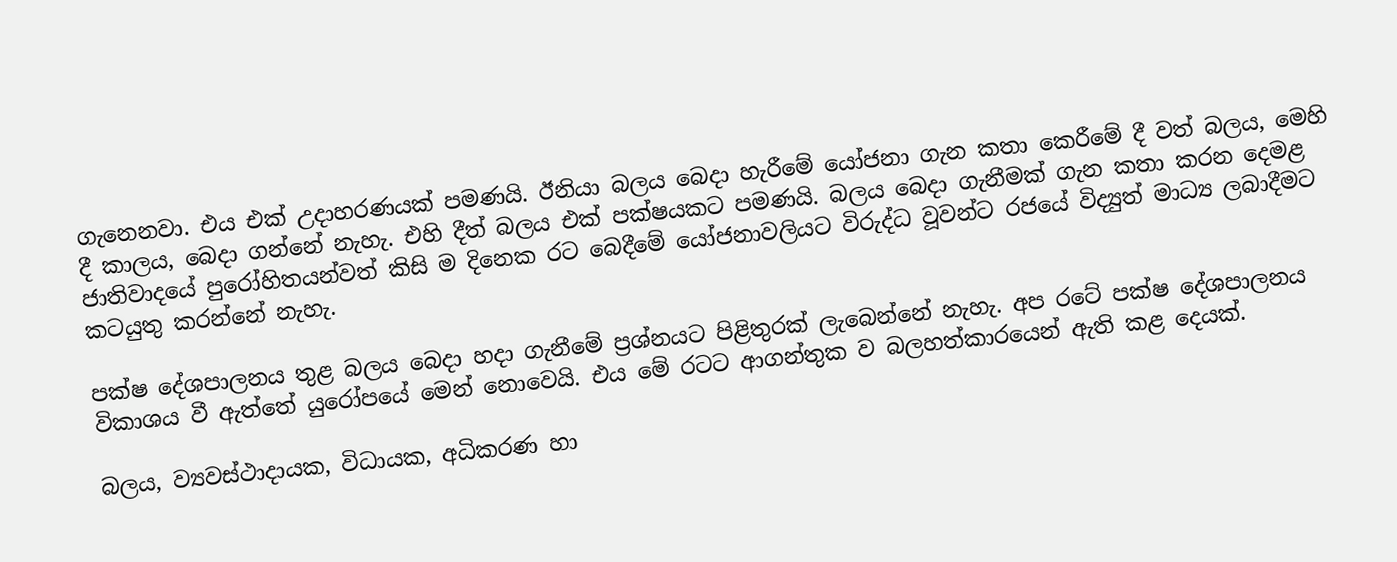ගැනෙනවා. එය එක් උදාහරණයක් පමණයි. ඊනියා බලය බෙදා හැරීමේ යෝජනා ගැන කතා කෙරීමේ දී වත් බලය, මෙහි දී කාලය, බෙදා ගන්නේ නැහැ. එහි දීත් බලය එක් පක්ෂයකට පමණයි. බලය බෙදා ගැනීමක් ගැන කතා කරන දෙමළ ජාතිවාදයේ පුරෝහිතයන්වත් කිසි ම දිනෙක රට බෙදීමේ යෝජනාවලියට විරුද්ධ වූවන්ට රජයේ විද්‍යුත් මාධ්‍ය ලබාදීමට කටයුතු කරන්නේ නැහැ.

පක්ෂ දේශපාලනය තුළ බලය බෙදා හදා ගැනීමේ ප්‍රශ්නයට පිළිතුරක් ලැබෙන්නේ නැහැ. අප රටේ පක්ෂ දේශපාලනය විකාශය වී ඇත්තේ යුරෝපයේ මෙන් නොවෙයි. එය මේ රටට ආගන්තුක ව බලහත්කාරයෙන් ඇති කළ දෙයක්.

බලය, ව්‍යවස්ථාදායක, විධායක, අධිකරණ හා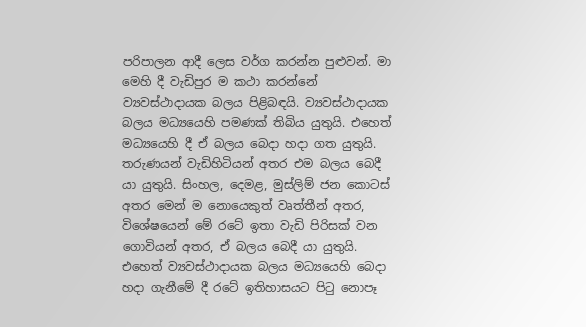පරිපාලන ආදී ලෙස වර්ග කරන්න පුළුවන්. මා මෙහි දී වැඩිපුර ම කථා කරන්නේ ව්‍යවස්ථාදායක බලය පිළිබඳයි. ව්‍යවස්ථාදායක බලය මධ්‍යයෙහි පමණක් තිබිය යුතුයි. එහෙත් මධ්‍යයෙහි දී ඒ බලය බෙදා හදා ගත යුතුයි. තරුණයන් වැඩිහිටියන් අතර එම බලය බෙදී යා යුතුයි. සිංහල, දෙමළ, මුස්ලිම් ජන කොටස් අතර මෙන් ම නොයෙකුත් වෘත්තීන් අතර, විශේෂයෙන් මේ රටේ ඉතා වැඩි පිරිසක් වන ගොවියන් අතර, ඒ බලය බෙදී යා යුතුයි. එහෙත් ව්‍යවස්ථාදායක බලය මධ්‍යයෙහි බෙදා හදා ගැනීමේ දී රටේ ඉතිහාසයට පිටු නොපෑ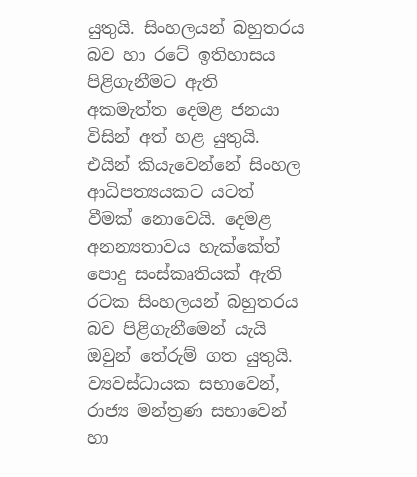යුතුයි. සිංහලයන් බහුතරය බව හා රටේ ඉතිහාසය පිළිගැනීමට ඇති අකමැත්ත දෙමළ ජනයා විසින් අත් හළ යුතුයි. එයින් කියැවෙන්නේ සිංහල ආධිපත්‍යයකට යටත් වීමක් නොවෙයි. දෙමළ අනන්‍යතාවය හැක්කේත් පොදු සංස්කෘතියක් ඇති රටක සිංහලයන් බහුතරය බව පිළිගැනීමෙන් යැයි ඔවුන් තේරුම් ගත යුතුයි. ව්‍යවස්ධායක සභාවෙන්, රාජ්‍ය මන්ත්‍රණ සභාවෙන් හා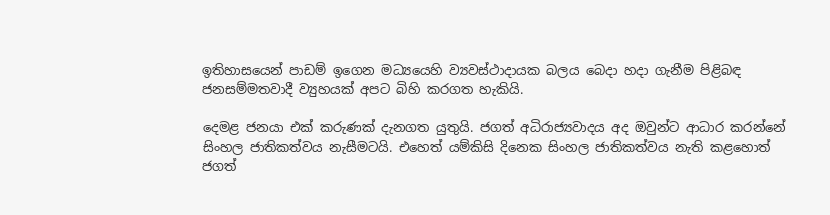ඉතිහාසයෙන් පාඩම් ඉගෙන මධ්‍යයෙහි ව්‍යවස්ථාදායක බලය බෙදා හදා ගැනීම පිළිබඳ ජනසම්මතවාදී ව්‍යුහයක් අපට බිහි කරගත හැකියි.

දෙමළ ජනයා එක් කරුණක් දැනගත යුතුයි. ජගත් අධිරාජ්‍යවාදය අද ඔවුන්ට ආධාර කරන්නේ සිංහල ජාතිකත්වය නැසීමටයි. එහෙත් යම්කිසි දිනෙක සිංහල ජාතිකත්වය නැති කළහොත් ජගත්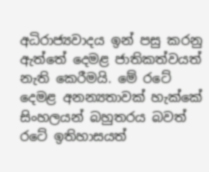අධිරාජ්‍යවාදය ඉන් පසු කරනු ඇත්තේ දෙමළ ජාතිකත්වයත් නැති කෙරීමයි. මේ රටේ දෙමළ අනන්‍යතාවක් හැක්කේ සිංහලයන් බහුතරය බවත් රටේ ඉතිහාසයත්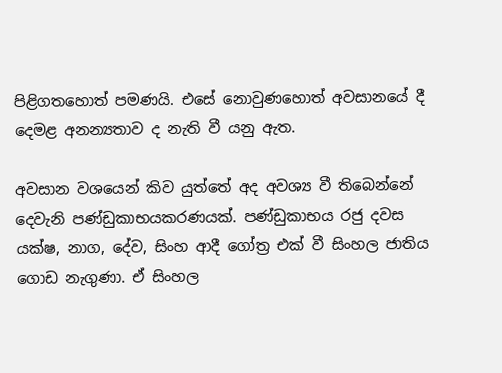පිළිගතහොත් පමණයි. එසේ නොවුණහොත් අවසානයේ දී දෙමළ අනන්‍යතාව ද නැති වී යනු ඇත.

අවසාන වශයෙන් කිව යුත්තේ අද අවශ්‍ය වී තිබෙන්නේ දෙවැනි පණ්ඩුකාභයකරණයක්. පණ්ඩුකාභය රජු දවස යක්ෂ, නාග, දේව, සිංහ ආදී ගෝත්‍ර එක් වී සිංහල ජාතිය ගොඩ නැගුණා. ඒ සිංහල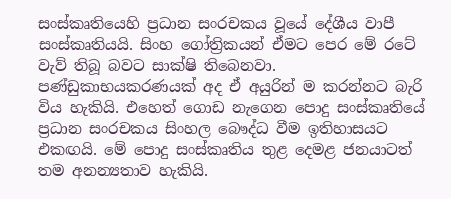සංස්කෘතියෙහි ප්‍රධාන සංරචකය වූයේ දේශීය වාපී සංස්කෘතියයි. සිංහ ගෝත්‍රිකයන් ඒමට පෙර මේ රටේ වැව් තිබූ බවට සාක්ෂි තිබෙනවා. පණ්ඩුකාභයකරණයක් අද ඒ අයුරින් ම කරන්නට බැරි විය හැකියි. එහෙත් ගොඩ නැගෙන පොදු සංස්කෘතියේ ප්‍රධාන සංරචකය සිංහල බෞද්ධ වීම ඉතිහාසයට එකඟයි. මේ පොදු සංස්කෘතිය තුළ දෙමළ ජනයාටත් තම අනන්‍යතාව හැකියි.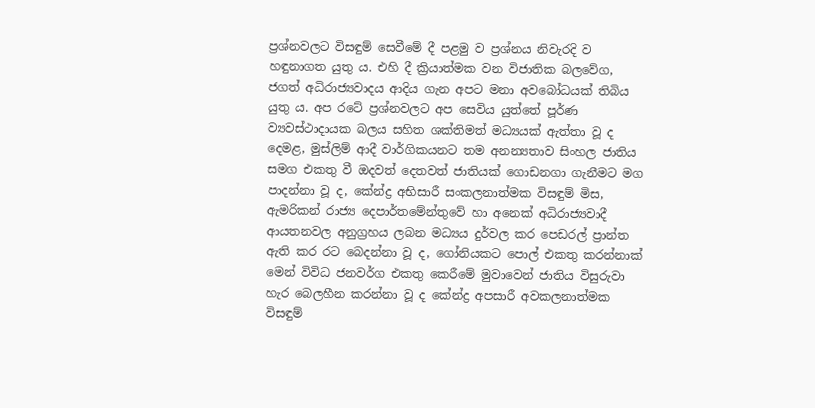ප්‍රශ්නවලට විසඳුම් සෙවීමේ දී පළමු ව ප්‍රශ්නය නිවැරදි ව හඳුනාගත යුතු ය. එහි දී ක්‍රියාත්මක වන විජාතික බලවේග, ජගත් අධිරාජ්‍යවාදය ආදිය ගැන අපට මනා අවබෝධයක් තිබිය යුතු ය. අප රටේ ප්‍රශ්නවලට අප සෙවිය යුත්තේ පූර්ණ ව්‍යවස්ථාදායක බලය සහිත ශක්තිමත් මධ්‍යයක් ඇත්තා වූ ද දෙමළ, මුස්ලිම් ආදී වාර්ගිකයනට තම අනන්‍යතාව සිංහල ජාතිය සමග එකතු වී ඔදවත් දෙතවත් ජාතියක් ගොඩනගා ගැනීමට මග පාදන්නා වූ ද, කේන්ද්‍ර අභිසාරී සංකලනාත්මක විසඳුම් මිස, ඇමරිකන් රාජ්‍ය දෙපාර්තමේන්තුවේ හා අනෙක් අධිරාජ්‍යවාදී ආයතනවල අනුග්‍රහය ලබන මධ්‍යය දුර්වල කර පෙඩරල් ප්‍රාන්ත ඇති කර රට බෙදන්නා වූ ද, ගෝනියකට පොල් එකතු කරන්නාක් මෙන් විවිධ ජනවර්ග එකතු කෙරීමේ මුවාවෙන් ජාතිය විසුරුවා හැර බෙලහීන කරන්නා වූ ද කේන්ද්‍ර අපසාරී අවකලනාත්මක විසඳුම්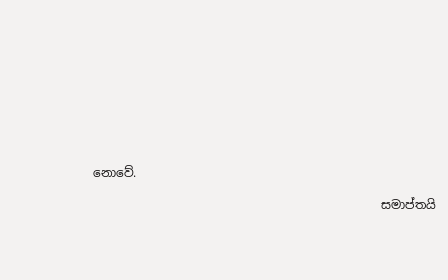නොවේ.

                                                සමාප්තයි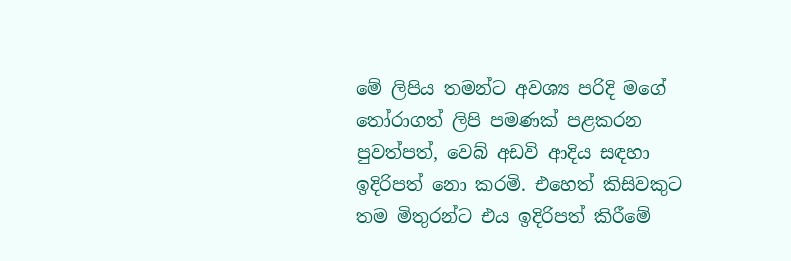මේ ලිපිය තමන්ට අවශ්‍ය පරිදි මගේ තෝරාගත් ලිපි පමණක් පළකරන පුවත්පත්, වෙබ් අඩවි ආදිය සඳහා ඉදිරිපත් නො කරමි. එහෙත් කිසිවකුට තම මිතුරන්ට එය ඉදිරිපත් කිරීමේ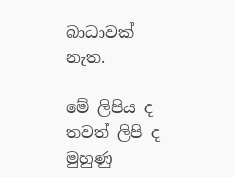බාධාවක් නැත.

මේ ලිපිය ද තවත් ලිපි ද මුහුණු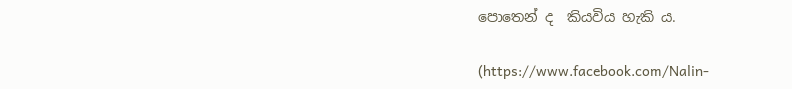පොතෙන් ද  කියවිය හැකි ය.

(https://www.facebook.com/Nalin-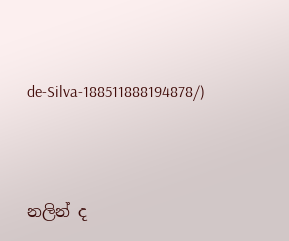de-Silva-188511888194878/)




නලින් ද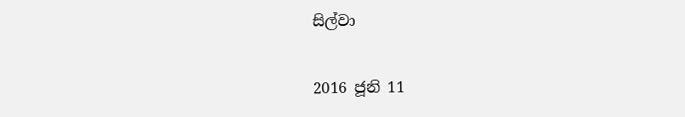සිල්වා

2016 ජූනි 11